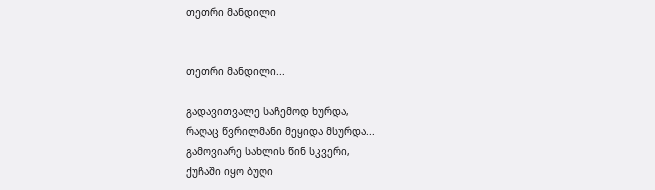თეთრი მანდილი


თეთრი მანდილი...

გადავითვალე საჩემოდ ხურდა,
რაღაც წვრილმანი მეყიდა მსურდა...
გამოვიარე სახლის წინ სკვერი,
ქუჩაში იყო ბუღი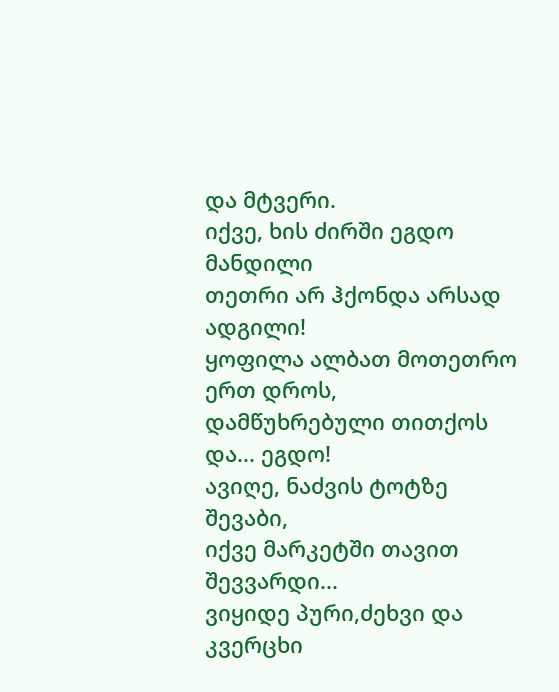და მტვერი.
იქვე, ხის ძირში ეგდო მანდილი
თეთრი არ ჰქონდა არსად ადგილი!
ყოფილა ალბათ მოთეთრო ერთ დროს,
დამწუხრებული თითქოს და... ეგდო!
ავიღე, ნაძვის ტოტზე შევაბი,
იქვე მარკეტში თავით შევვარდი...
ვიყიდე პური,ძეხვი და კვერცხი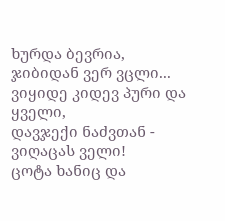ხურდა ბევრია, ჯიბიდან ვერ ვცლი...
ვიყიდე კიდევ პური და ყველი,
დავჯექი ნაძვთან - ვიღაცას ველი!
ცოტა ხანიც და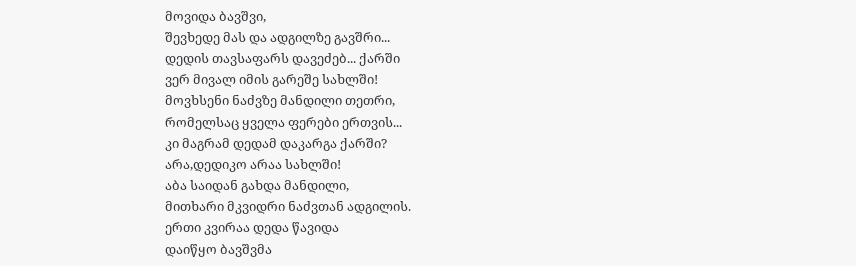მოვიდა ბავშვი,
შევხედე მას და ადგილზე გავშრი...
დედის თავსაფარს დავეძებ... ქარში
ვერ მივალ იმის გარეშე სახლში!
მოვხსენი ნაძვზე მანდილი თეთრი,
რომელსაც ყველა ფერები ერთვის...
კი მაგრამ დედამ დაკარგა ქარში?
არა,დედიკო არაა სახლში!
აბა საიდან გახდა მანდილი,
მითხარი მკვიდრი ნაძვთან ადგილის.
ერთი კვირაა დედა წავიდა
დაიწყო ბავშვმა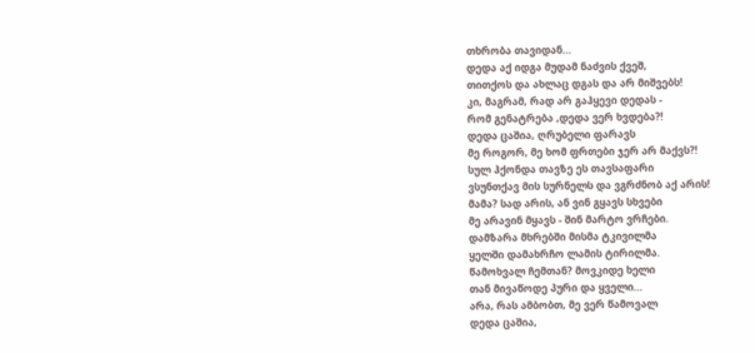თხრობა თავიდან...
დედა აქ იდგა მუდამ ნაძვის ქვეშ,
თითქოს და ახლაც დგას და არ მიშვებს!
კი, მაგრამ, რად არ გაჰყევი დედას -
რომ გენატრება ,დედა ვერ ხვდება?!
დედა ცაშია, ღრუბელი ფარავს
მე როგორ, მე ხომ ფრთები ჯერ არ მაქვს?!
სულ ჰქონდა თავზე ეს თავსაფარი
ვსუნთქავ მის სურნელს და ვგრძნობ აქ არის!
მამა? სად არის, ან ვინ გყავს სხვები
მე არავინ მყავს - შინ მარტო ვრჩები.
დამზარა მხრებში მისმა ტკივილმა
ყელში დამახრჩო ლამის ტირილმა.
წამოხვალ ჩემთან? მოვკიდე ხელი
თან მივაწოდე პური და ყველი...
არა, რას ამბობთ, მე ვერ წამოვალ
დედა ცაშია,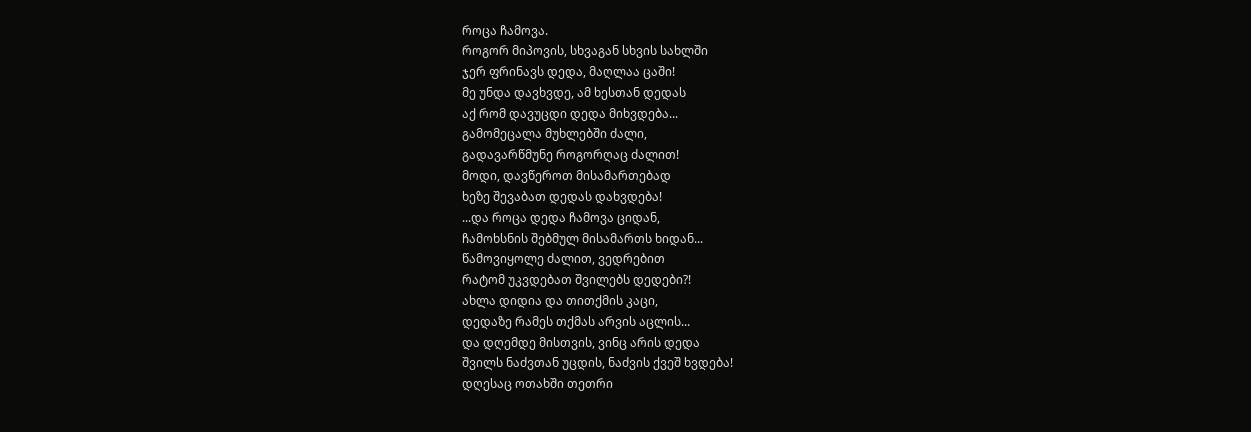როცა ჩამოვა.
როგორ მიპოვის, სხვაგან სხვის სახლში
ჯერ ფრინავს დედა, მაღლაა ცაში!
მე უნდა დავხვდე, ამ ხესთან დედას
აქ რომ დავუცდი დედა მიხვდება...
გამომეცალა მუხლებში ძალი,
გადავარწმუნე როგორღაც ძალით!
მოდი, დავწეროთ მისამართებად
ხეზე შევაბათ დედას დახვდება!
...და როცა დედა ჩამოვა ციდან,
ჩამოხსნის შებმულ მისამართს ხიდან...
წამოვიყოლე ძალით, ვედრებით
რატომ უკვდებათ შვილებს დედები?!
ახლა დიდია და თითქმის კაცი,
დედაზე რამეს თქმას არვის აცლის...
და დღემდე მისთვის, ვინც არის დედა
შვილს ნაძვთან უცდის, ნაძვის ქვეშ ხვდება!
დღესაც ოთახში თეთრი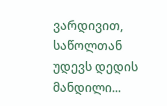ვარდივით,
საწოლთან უდევს დედის მანდილი...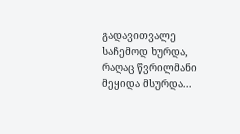გადავითვალე საჩემოდ ხურდა,
რაღაც წვრილმანი მეყიდა მსურდა...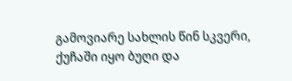გამოვიარე სახლის წინ სკვერი,
ქუჩაში იყო ბუღი და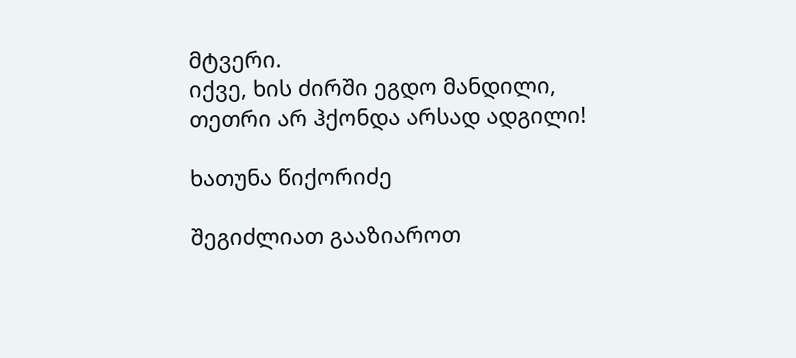მტვერი.
იქვე, ხის ძირში ეგდო მანდილი,
თეთრი არ ჰქონდა არსად ადგილი!

ხათუნა წიქორიძე

შეგიძლიათ გააზიაროთ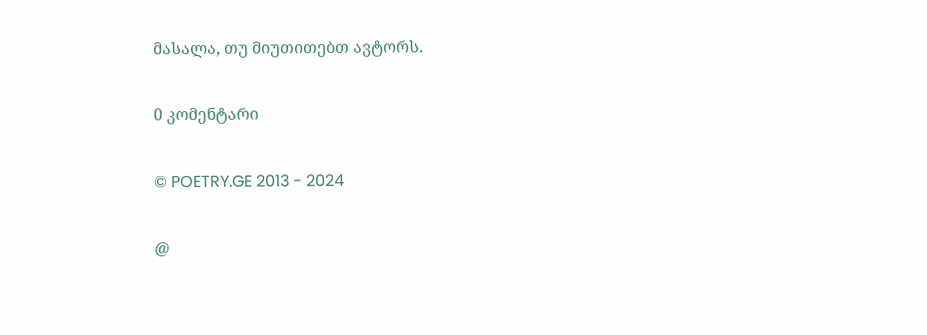მასალა, თუ მიუთითებთ ავტორს.

0 კომენტარი

© POETRY.GE 2013 - 2024

@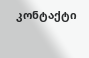კონტაქტი